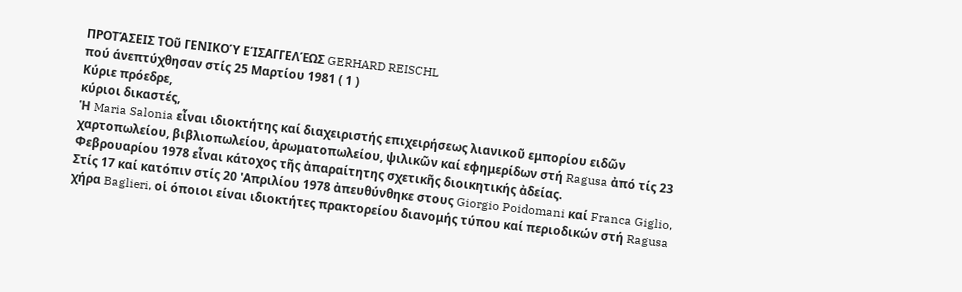ΠΡΟΤΆΣΕΙΣ ΤΟῦ ΓΕΝΙΚΟΎ ΕΊΣΑΓΓΕΛΈΩΣ GERHARD REISCHL
πού άνεπτύχθησαν στίς 25 Μαρτίου 1981 ( 1 )
Κύριε πρόεδρε,
κύριοι δικαστές,
Ἡ Maria Salonia εἶναι ιδιοκτήτης καί διαχειριστής επιχειρήσεως λιανικοῦ εμπορίου ειδῶν χαρτοπωλείου, βιβλιοπωλείου, ἀρωματοπωλείου, ψιλικῶν καί εφημερίδων στή Ragusa ἀπό τίς 23 Φεβρουαρίου 1978 εἶναι κάτοχος τῆς ἀπαραίτητης σχετικῆς διοικητικής ἀδείας.
Στίς 17 καί κατόπιν στίς 20 'Απριλίου 1978 ἀπευθύνθηκε στους Giorgio Poidomani καί Franca Giglio, χήρα Baglieri, οἱ όποιοι είναι ιδιοκτήτες πρακτορείου διανομής τύπου καί περιοδικών στή Ragusa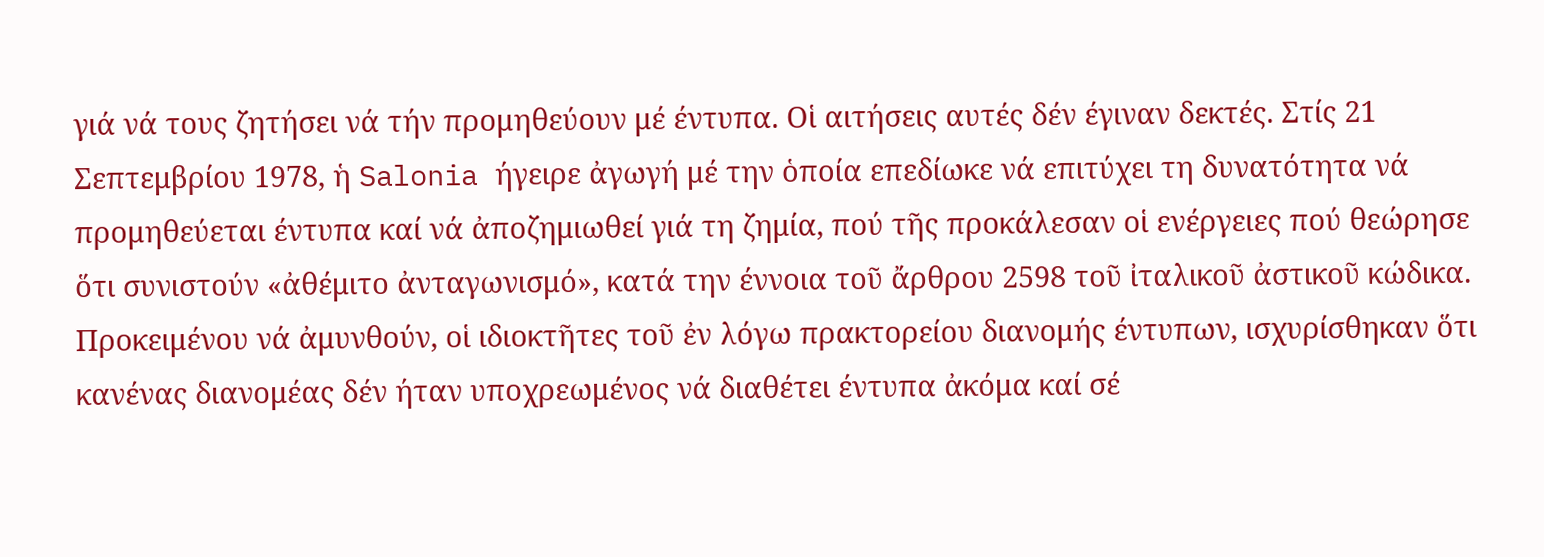γιά νά τους ζητήσει νά τήν προμηθεύουν μέ έντυπα. Οἱ αιτήσεις αυτές δέν έγιναν δεκτές. Στίς 21 Σεπτεμβρίου 1978, ἡ Salonia ήγειρε ἀγωγή μέ την ὁποία επεδίωκε νά επιτύχει τη δυνατότητα νά προμηθεύεται έντυπα καί νά ἀποζημιωθεί γιά τη ζημία, πού τῆς προκάλεσαν οἱ ενέργειες πού θεώρησε ὅτι συνιστούν «ἀθέμιτο ἀνταγωνισμό», κατά την έννοια τοῦ ἄρθρου 2598 τοῦ ἰταλικοῦ ἀστικοῦ κώδικα.
Προκειμένου νά ἀμυνθούν, οἱ ιδιοκτῆτες τοῦ ἐν λόγω πρακτορείου διανομής έντυπων, ισχυρίσθηκαν ὅτι κανένας διανομέας δέν ήταν υποχρεωμένος νά διαθέτει έντυπα ἀκόμα καί σέ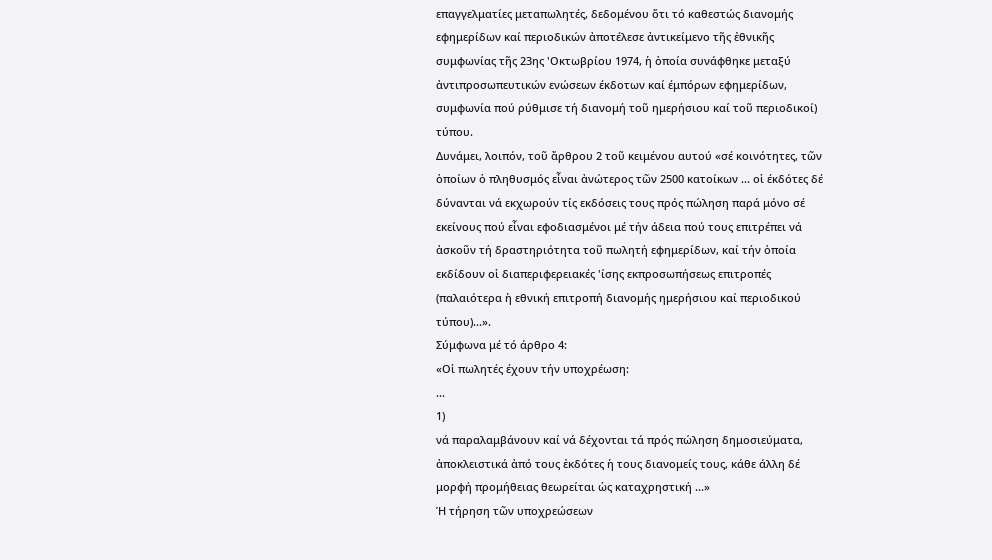επαγγελματίες μεταπωλητές, δεδομένου ὅτι τό καθεστώς διανομής εφημερίδων καί περιοδικών ἀποτέλεσε ἀντικείμενο τῆς ἐθνικῆς συμφωνίας τῆς 23ης 'Οκτωβρίου 1974, ἡ ὁποία συνάφθηκε μεταξύ ἀντιπροσωπευτικών ενώσεων έκδοτων καί έμπόρων εφημερίδων, συμφωνία πού ρύθμισε τή διανομή τοῦ ημερήσιου καί τοῦ περιοδικοί) τύπου.
Δυνάμει, λοιπόν, τοῦ ἄρθρου 2 τοῦ κειμένου αυτού «σέ κοινότητες, τῶν ὁποίων ὁ πληθυσμός εἶναι ἀνώτερος τῶν 2500 κατοίκων ... οἱ έκδότες δέ δύνανται νά εκχωρούν τίς εκδόσεις τους πρός πώληση παρά μόνο σέ εκείνους πού εἶναι εφοδιασμένοι μέ τήν άδεια πού τους επιτρέπει νά ἀσκοῦν τή δραστηριότητα τοῦ πωλητή εφημερίδων, καί τήν ὁποία εκδίδουν οἱ διαπεριφερειακές 'ίσης εκπροσωπήσεως επιτροπές (παλαιότερα ἡ εθνική επιτροπή διανομής ημερήσιου καί περιοδικού τύπου)...».
Σύμφωνα μέ τό άρθρο 4:
«Οἱ πωλητές έχουν τήν υποχρέωση:
...
1)
νά παραλαμβάνουν καί νά δέχονται τά πρός πώληση δημοσιεύματα, ἀποκλειστικά ἀπό τους ἐκδότες ἡ τους διανομείς τους, κάθε άλλη δέ μορφή προμήθειας θεωρείται ὡς καταχρηστική ...»
Ή τήρηση τῶν υποχρεώσεων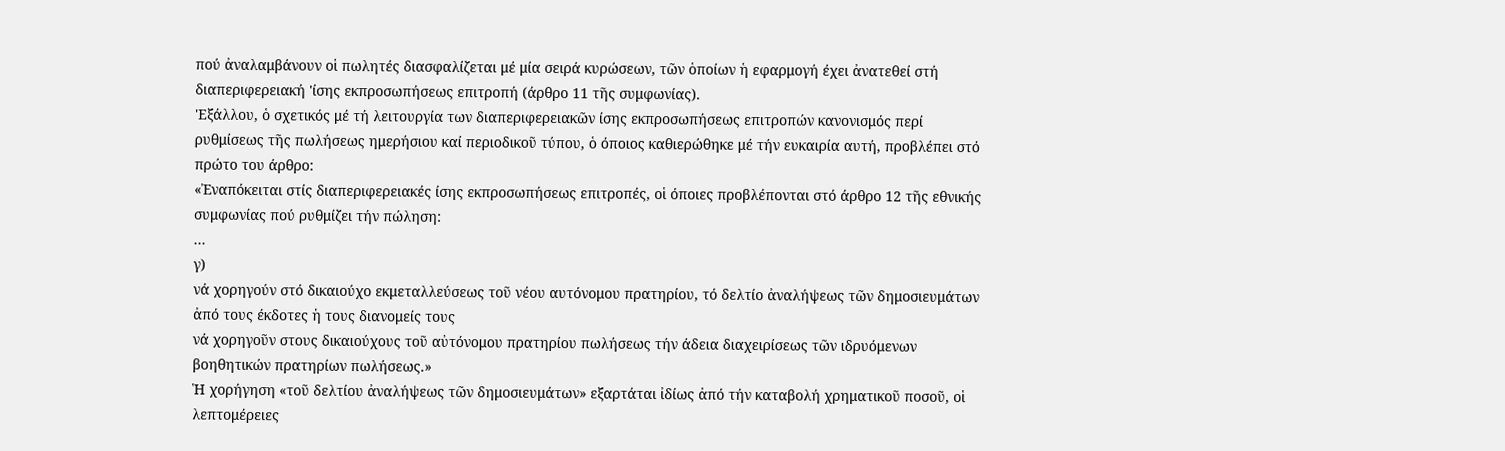πού ἀναλαμβάνουν οἱ πωλητές διασφαλίζεται μέ μία σειρά κυρώσεων, τῶν ὁποίων ἡ εφαρμογή έχει ἀνατεθεί στή διαπεριφερειακή 'ίσης εκπροσωπήσεως επιτροπή (άρθρο 11 τῆς συμφωνίας).
'Εξάλλου, ὁ σχετικός μέ τή λειτουργία των διαπεριφερειακῶν ίσης εκπροσωπήσεως επιτροπών κανονισμός περί ρυθμίσεως τῆς πωλήσεως ημερήσιου καί περιοδικοῦ τύπου, ὁ όποιος καθιερώθηκε μέ τήν ευκαιρία αυτή, προβλέπει στό πρώτο του άρθρο:
«Ἐναπόκειται στίς διαπεριφερειακές ίσης εκπροσωπήσεως επιτροπές, οἱ όποιες προβλέπονται στό άρθρο 12 τῆς εθνικής συμφωνίας πού ρυθμίζει τήν πώληση:
...
γ)
νά χορηγούν στό δικαιούχο εκμεταλλεύσεως τοῦ νέου αυτόνομου πρατηρίου, τό δελτίο ἀναλήψεως τῶν δημοσιευμάτων ἀπό τους έκδοτες ἡ τους διανομείς τους
νά χορηγοῦν στους δικαιούχους τοῦ αὐτόνομου πρατηρίου πωλήσεως τήν άδεια διαχειρίσεως τῶν ιδρυόμενων βοηθητικών πρατηρίων πωλήσεως.»
Ἡ χορήγηση «τοῦ δελτίου ἀναλήψεως τῶν δημοσιευμάτων» εξαρτάται ἰδίως ἀπό τήν καταβολή χρηματικοῦ ποσοῦ, οἱ λεπτομέρειες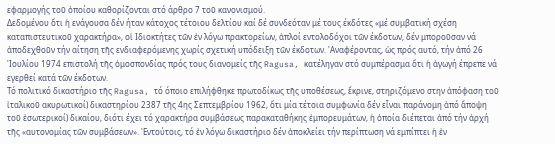εφαρμογής τοῦ ὁποίου καθορίζονται στό άρθρο 7 τοῦ κανονισμού.
Δεδομένου ὅτι ἡ ενάγουσα δέν ήταν κάτοχος τέτοιου δελτίου καί δέ συνδεόταν μέ τους έκδότες «μέ συμβατική σχέση καταπιστευτικοῦ χαρακτήρα», οἱ Ιδιοκτήτες τῶν ἐν λόγω πρακτορείων, ἁπλοί εντολοδόχοι τῶν έκδοτων, δέν μποροῦσαν νά ἀποδεχθοῦν τήν αίτηση τῆς ενδιαφερόμενης χωρίς σχετική υπόδειξη τῶν έκδοτων. 'Αναφέροντας, ὡς πρός αυτό, τήν ἀπό 26 'Ιουλίου 1974 επιστολή τῆς ὁμοσπονδίας πρός τους διανομείς τῆς Ragusa, κατέληγαν στό συμπέρασμα ὅτι ἡ ἀγωγή έπρεπε νά εγερθεί κατά τῶν έκδοτων.
Τό πολιτικό δικαστήριο τῆς Ragusa, τό όποιο επιλήφθηκε πρωτοδίκως τῆς υποθέσεως, ἔκρινε, στηριζόμενο στην ἀπόφαση τοῦ ἰταλικοῦ ακυρωτικοί) δικαστηρίου 2387 τῆς 4ης Σεπτεμβρίου 1962, ὅτι μία τέτοια συμφωνία δέν εἶναι παράνομη ἀπό ἄποψη τοῦ ἐσωτερικοί) δικαίου, διότι έχει τό χαρακτήρα συμβάσεως παρακαταθήκης ἐμπορευμάτων, ἡ ὁποία διέπεται ἀπό τήν ἀρχή τῆς «αυτονομίας τῶν συμβάσεων». 'Εντούτοις, τό ἐν λόγω δικαστήριο δέν ἀποκλείει τήν περίπτωση νά εμπίπτει ἡ ἐν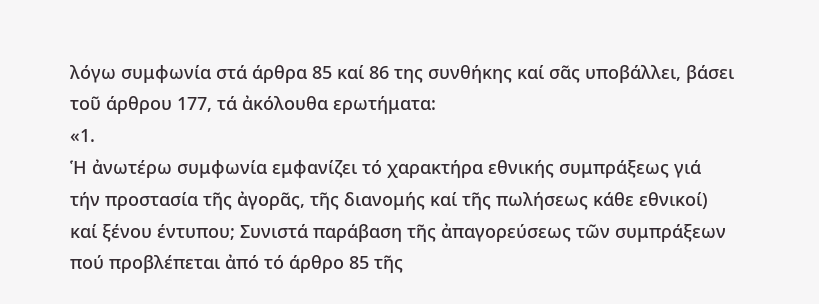λόγω συμφωνία στά άρθρα 85 καί 86 της συνθήκης καί σᾶς υποβάλλει, βάσει τοῦ άρθρου 177, τά ἀκόλουθα ερωτήματα:
«1.
Ἡ ἀνωτέρω συμφωνία εμφανίζει τό χαρακτήρα εθνικής συμπράξεως γιά τήν προστασία τῆς ἀγορᾶς, τῆς διανομής καί τῆς πωλήσεως κάθε εθνικοί) καί ξένου έντυπου; Συνιστά παράβαση τῆς ἀπαγορεύσεως τῶν συμπράξεων πού προβλέπεται ἀπό τό άρθρο 85 τῆς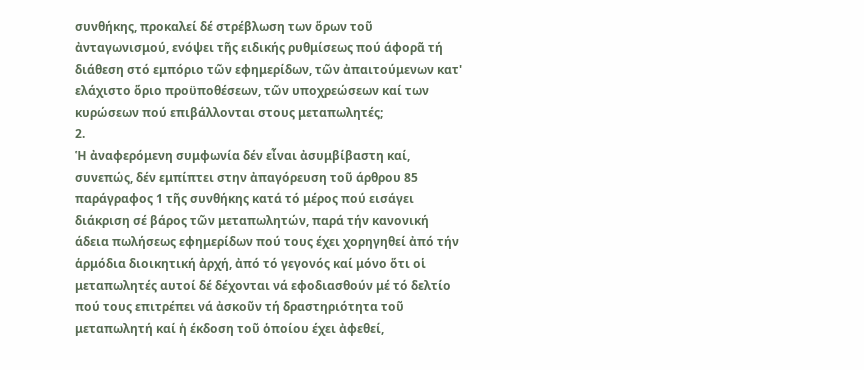συνθήκης, προκαλεί δέ στρέβλωση των ὅρων τοῦ ἀνταγωνισμού, ενόψει τῆς ειδικής ρυθμίσεως πού άφορᾶ τή διάθεση στό εμπόριο τῶν εφημερίδων, τῶν ἀπαιτούμενων κατ' ελάχιστο ὅριο προϋποθέσεων, τῶν υποχρεώσεων καί των κυρώσεων πού επιβάλλονται στους μεταπωλητές;
2.
Ἡ ἀναφερόμενη συμφωνία δέν εἶναι ἀσυμβίβαστη καί, συνεπώς, δέν εμπίπτει στην ἀπαγόρευση τοῦ άρθρου 85 παράγραφος 1 τῆς συνθήκης κατά τό μέρος πού εισάγει διάκριση σέ βάρος τῶν μεταπωλητών, παρά τήν κανονική άδεια πωλήσεως εφημερίδων πού τους έχει χορηγηθεί ἀπό τήν ἁρμόδια διοικητική ἀρχή, ἀπό τό γεγονός καί μόνο ὅτι οἱ μεταπωλητές αυτοί δέ δέχονται νά εφοδιασθούν μέ τό δελτίο πού τους επιτρέπει νά ἀσκοῦν τή δραστηριότητα τοῦ μεταπωλητή καί ἡ έκδοση τοῦ ὁποίου έχει ἀφεθεί,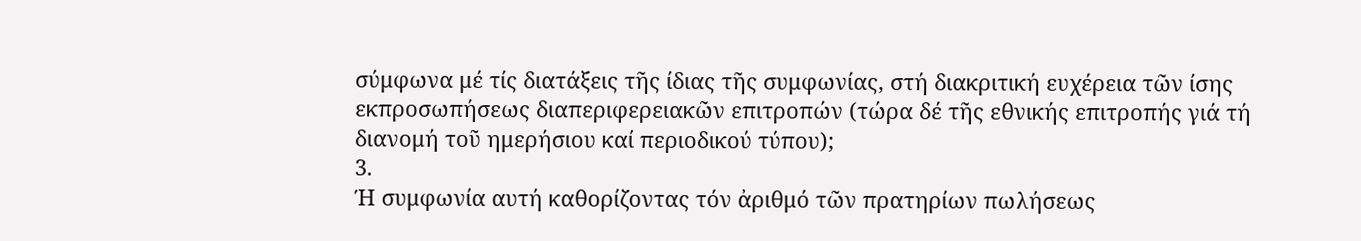σύμφωνα μέ τίς διατάξεις τῆς ίδιας τῆς συμφωνίας, στή διακριτική ευχέρεια τῶν ίσης εκπροσωπήσεως διαπεριφερειακῶν επιτροπών (τώρα δέ τῆς εθνικής επιτροπής γιά τή διανομή τοῦ ημερήσιου καί περιοδικού τύπου);
3.
Ή συμφωνία αυτή καθορίζοντας τόν ἀριθμό τῶν πρατηρίων πωλήσεως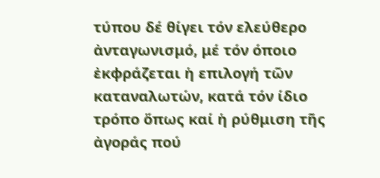τύπου δέ θίγει τόν ελεύθερο ἀνταγωνισμό, μέ τόν όποιο ἐκφράζεται ἡ επιλογή τῶν καταναλωτών, κατά τόν ίδιο τρόπο ὅπως καί ἡ ρύθμιση τῆς ἀγοράς πού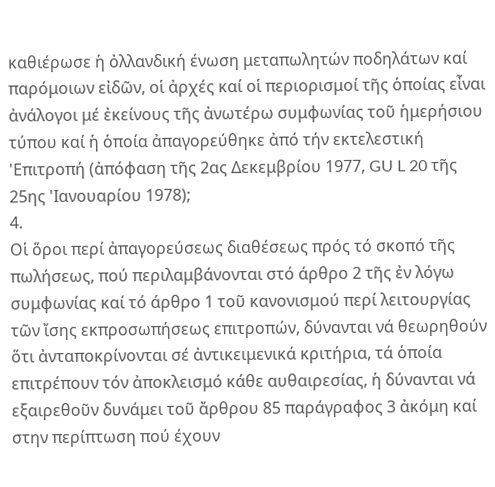καθιέρωσε ἡ ὀλλανδική ένωση μεταπωλητών ποδηλάτων καί παρόμοιων εἰδῶν, οἱ ἀρχές καί οἱ περιορισμοί τῆς ὁποίας εἶναι ἀνάλογοι μέ ἐκείνους τῆς ἀνωτέρω συμφωνίας τοῦ ἡμερήσιου τύπου καί ἡ ὁποία ἀπαγορεύθηκε ἀπό τήν εκτελεστική 'Επιτροπή (ἀπόφαση τῆς 2ας Δεκεμβρίου 1977, GU L 20 τῆς 25ης 'Ιανουαρίου 1978);
4.
Οἱ ὅροι περί ἀπαγορεύσεως διαθέσεως πρός τό σκοπό τῆς πωλήσεως, πού περιλαμβάνονται στό άρθρο 2 τῆς ἐν λόγω συμφωνίας καί τό άρθρο 1 τοῦ κανονισμού περί λειτουργίας τῶν ἴσης εκπροσωπήσεως επιτροπών, δύνανται νά θεωρηθούν ὅτι ἀνταποκρίνονται σέ ἀντικειμενικά κριτήρια, τά ὁποία επιτρέπουν τόν ἀποκλεισμό κάθε αυθαιρεσίας, ἡ δύνανται νά εξαιρεθοῦν δυνάμει τοῦ ἄρθρου 85 παράγραφος 3 ἀκόμη καί στην περίπτωση πού έχουν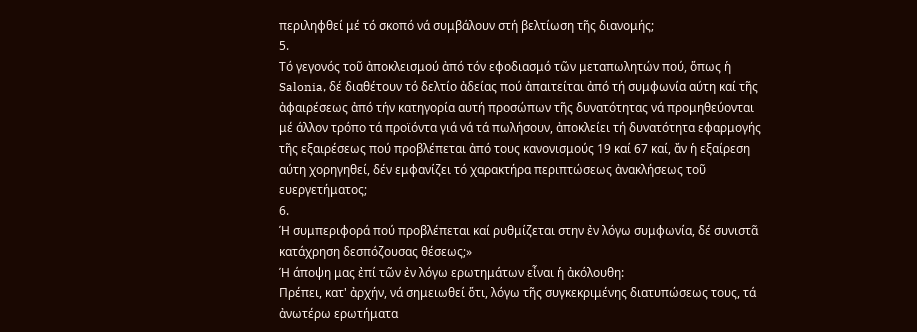περιληφθεί μέ τό σκοπό νά συμβάλουν στή βελτίωση τῆς διανομής;
5.
Τό γεγονός τοῦ ἀποκλεισμού ἀπό τόν εφοδιασμό τῶν μεταπωλητών πού, ὅπως ἡ Salonia, δέ διαθέτουν τό δελτίο ἀδείας πού ἀπαιτείται ἀπό τή συμφωνία αύτη καί τῆς ἀφαιρέσεως ἀπό τήν κατηγορία αυτή προσώπων τῆς δυνατότητας νά προμηθεύονται μέ άλλον τρόπο τά προϊόντα γιά νά τά πωλήσουν, ἀποκλείει τή δυνατότητα εφαρμογής τῆς εξαιρέσεως πού προβλέπεται ἀπό τους κανονισμούς 19 καί 67 καί, ἄν ἡ εξαίρεση αύτη χορηγηθεί, δέν εμφανίζει τό χαρακτήρα περιπτώσεως ἀνακλήσεως τοῦ ευεργετήματος;
6.
Ή συμπεριφορά πού προβλέπεται καί ρυθμίζεται στην ἐν λόγω συμφωνία, δέ συνιστᾶ κατάχρηση δεσπόζουσας θέσεως;»
Ή άποψη μας ἐπί τῶν ἐν λόγω ερωτημάτων εἶναι ἡ ἀκόλουθη:
Πρέπει, κατ' ἀρχήν, νά σημειωθεί ὅτι, λόγω τῆς συγκεκριμένης διατυπώσεως τους, τά ἀνωτέρω ερωτήματα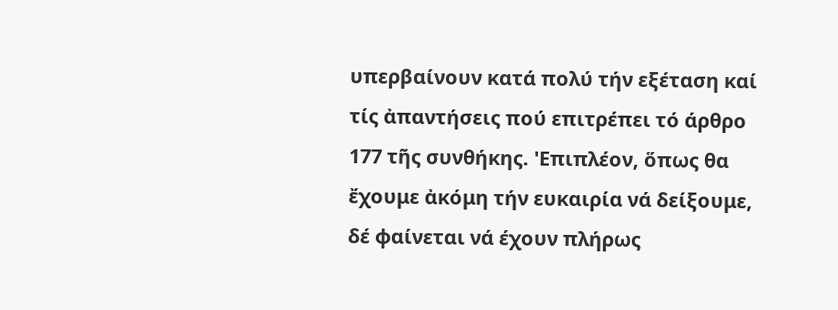υπερβαίνουν κατά πολύ τήν εξέταση καί τίς ἀπαντήσεις πού επιτρέπει τό άρθρο 177 τῆς συνθήκης. 'Επιπλέον, ὅπως θα ἔχουμε ἀκόμη τήν ευκαιρία νά δείξουμε, δέ φαίνεται νά έχουν πλήρως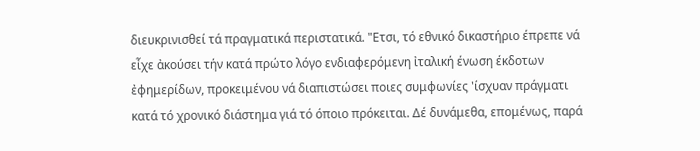διευκρινισθεί τά πραγματικά περιστατικά. "Ετσι, τό εθνικό δικαστήριο έπρεπε νά εἶχε ἀκούσει τήν κατά πρώτο λόγο ενδιαφερόμενη ἰταλική ένωση έκδοτων ἐφημερίδων, προκειμένου νά διαπιστώσει ποιες συμφωνίες 'ίσχυαν πράγματι κατά τό χρονικό διάστημα γιά τό όποιο πρόκειται. Δέ δυνάμεθα, επομένως, παρά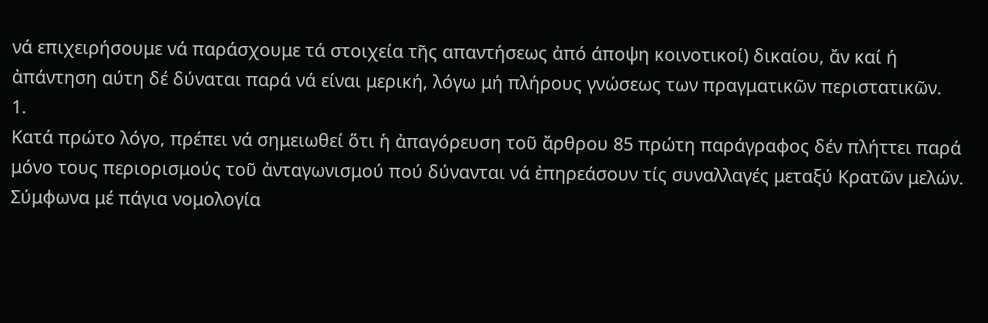νά επιχειρήσουμε νά παράσχουμε τά στοιχεία τῆς απαντήσεως ἀπό άποψη κοινοτικοί) δικαίου, ἄν καί ή ἀπάντηση αύτη δέ δύναται παρά νά είναι μερική, λόγω μή πλήρους γνώσεως των πραγματικῶν περιστατικῶν.
1.
Κατά πρώτο λόγο, πρέπει νά σημειωθεί ὅτι ἡ ἀπαγόρευση τοῦ ἄρθρου 85 πρώτη παράγραφος δέν πλήττει παρά μόνο τους περιορισμούς τοῦ ἀνταγωνισμού πού δύνανται νά ἐπηρεάσουν τίς συναλλαγές μεταξύ Κρατῶν μελών.
Σύμφωνα μέ πάγια νομολογία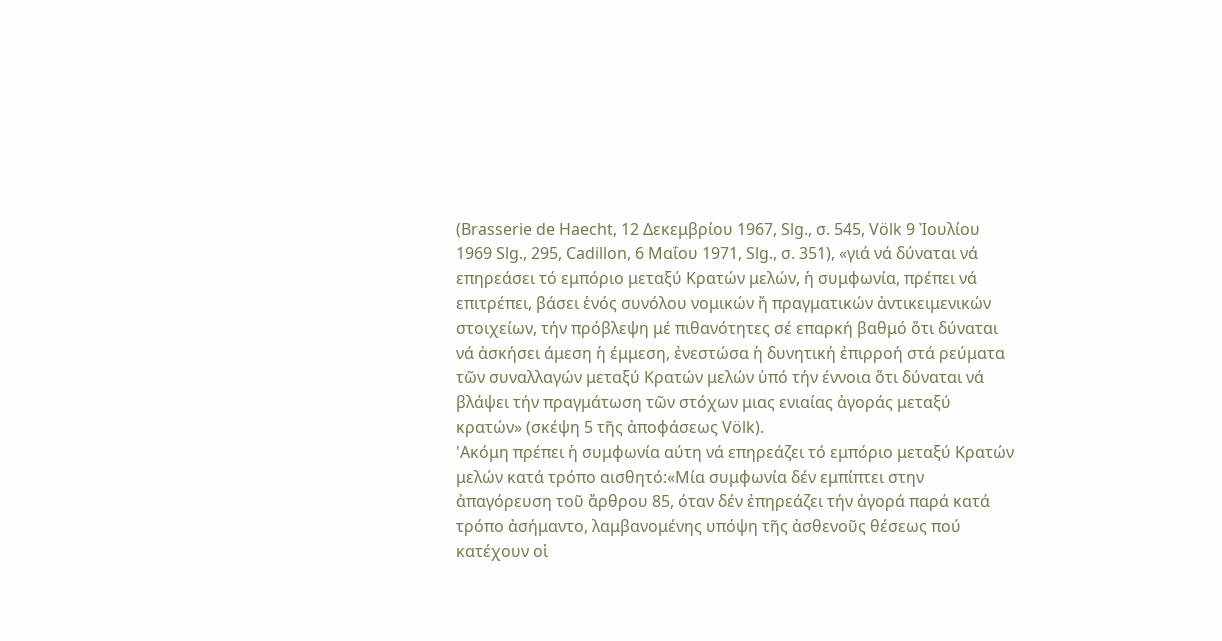(Brasserie de Haecht, 12 Δεκεμβρίου 1967, Slg., σ. 545, Völk 9 Ἰουλίου 1969 Slg., 295, Cadillon, 6 Μαΐου 1971, Slg., σ. 351), «γιά νά δύναται νά επηρεάσει τό εμπόριο μεταξύ Κρατών μελών, ἡ συμφωνία, πρέπει νά επιτρέπει, βάσει ἑνός συνόλου νομικών ἤ πραγματικών ἀντικειμενικών στοιχείων, τήν πρόβλεψη μέ πιθανότητες σέ επαρκή βαθμό ὅτι δύναται νά ἀσκήσει άμεση ἡ έμμεση, ἐνεστώσα ἡ δυνητική ἐπιρροή στά ρεύματα τῶν συναλλαγών μεταξύ Κρατών μελών ὑπό τήν έννοια ὅτι δύναται νά βλάψει τήν πραγμάτωση τῶν στόχων μιας ενιαίας ἀγοράς μεταξύ κρατών» (σκέψη 5 τῆς ἀποφάσεως Völk).
'Ακόμη πρέπει ἡ συμφωνία αύτη νά επηρεάζει τό εμπόριο μεταξύ Κρατών μελών κατά τρόπο αισθητό:«Μία συμφωνία δέν εμπίπτει στην ἀπαγόρευση τοῦ ἄρθρου 85, όταν δέν ἐπηρεάζει τήν ἀγορά παρά κατά τρόπο ἀσήμαντο, λαμβανομένης υπόψη τῆς ἀσθενοῦς θέσεως πού κατέχουν οἱ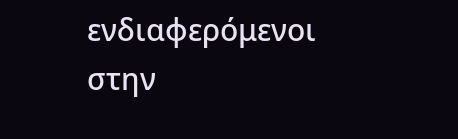ενδιαφερόμενοι στην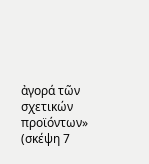ἀγορά τῶν σχετικών προϊόντων» (σκέψη 7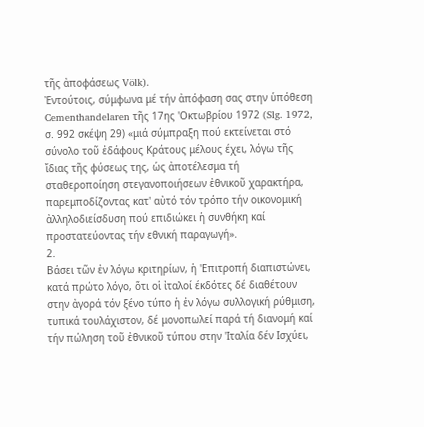τῆς ἀποφάσεως Völk).
Ἐντούτοις, σύμφωνα μέ τήν ἀπόφαση σας στην ὑπόθεση Cementhandelaren τῆς 17ης 'Οκτωβρίου 1972 (Slg. 1972, σ. 992 σκέψη 29) «μιά σύμπραξη πού εκτείνεται στό σύνολο τοῦ ἐδάφους Κράτους μέλους έχει, λόγω τῆς ἴδιας τῆς φύσεως της, ὡς ἀποτέλεσμα τή σταθεροποίηση στεγανοποιήσεων ἐθνικοῦ χαρακτήρα, παρεμποδίζοντας κατ' αὐτό τόν τρόπο τήν οικονομική ἀλληλοδιείσδυση πού επιδιώκει ἡ συνθήκη καί προστατεύοντας τήν εθνική παραγωγή».
2.
Βάσει τῶν ἐν λόγω κριτηρίων, ἡ 'Επιτροπή διαπιστώνει, κατά πρώτο λόγο, ὅτι οἱ ἰταλοί έκδότες δέ διαθέτουν στην ἀγορά τόν ξένο τύπο ἡ ἐν λόγω συλλογική ρύθμιση, τυπικά τουλάχιστον, δέ μονοπωλεί παρά τή διανομή καί τήν πώληση τοῦ ἐθνικοῦ τύπου στην 'Ιταλία δέν Ισχύει,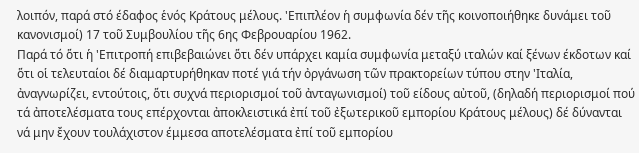λοιπόν, παρά στό έδαφος ἑνός Κράτους μέλους. 'Επιπλέον ἡ συμφωνία δέν τῆς κοινοποιήθηκε δυνάμει τοῦ κανονισμοί) 17 τοῦ Συμβουλίου τῆς 6ης Φεβρουαρίου 1962.
Παρά τό ὅτι ἡ 'Επιτροπή επιβεβαιώνει ὅτι δέν υπάρχει καμία συμφωνία μεταξύ ιταλών καί ξένων έκδοτων καί ὅτι οἱ τελευταίοι δέ διαμαρτυρήθηκαν ποτέ γιά τήν ὀργάνωση τῶν πρακτορείων τύπου στην 'Ιταλία, ἀναγνωρίζει, εντούτοις, ὅτι συχνά περιορισμοί τοῦ ἀνταγωνισμοί) τοῦ είδους αὐτοῦ, (δηλαδή περιορισμοί πού τά ἀποτελέσματα τους επέρχονται ἀποκλειστικά ἐπί τοῦ ἐξωτερικοῦ εμπορίου Κράτους μέλους) δέ δύνανται νά μην ἔχουν τουλάχιστον έμμεσα αποτελέσματα ἐπί τοῦ εμπορίου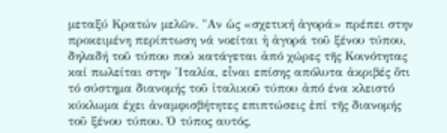μεταξύ Κρατών μελῶν. "Αν ὡς «σχετική ἀγορά» πρέπει στην προκειμένη περίπτωση νά νοείται ἡ ἀγορά τοῦ ξένου τύπου, δηλαδή τοῦ τύπου πού κατάγεται ἀπό χώρες τῆς Κοινότητας καί πωλείται στην 'Ιταλία, εἶναι επίσης απόλυτα ἀκριβές ὅτι τό σύστημα διανομής τοῦ ἰταλικοῦ τύπου ἀπό ένα κλειστό κύκλωμα έχει ἀναμφισβήτητες επιπτώσεις ἐπί τῆς διανομής τοῦ ξένου τύπου. Ό τύπος αυτός,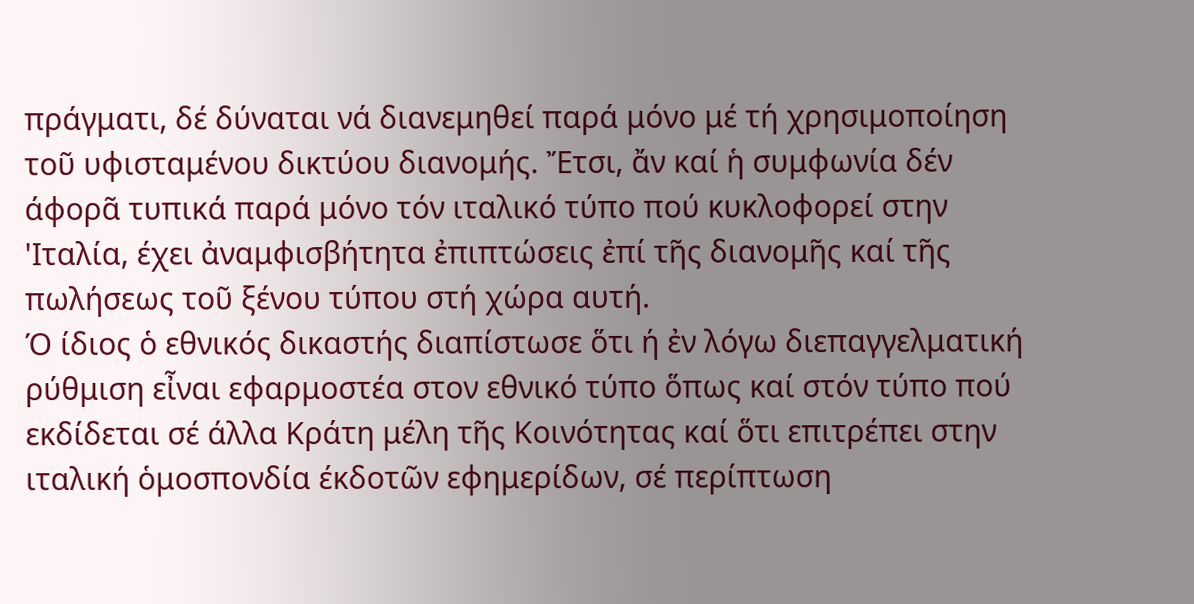πράγματι, δέ δύναται νά διανεμηθεί παρά μόνο μέ τή χρησιμοποίηση τοῦ υφισταμένου δικτύου διανομής. Ἔτσι, ἄν καί ἡ συμφωνία δέν άφορᾶ τυπικά παρά μόνο τόν ιταλικό τύπο πού κυκλοφορεί στην 'Ιταλία, έχει ἀναμφισβήτητα ἐπιπτώσεις ἐπί τῆς διανομῆς καί τῆς πωλήσεως τοῦ ξένου τύπου στή χώρα αυτή.
Ό ίδιος ὁ εθνικός δικαστής διαπίστωσε ὅτι ή ἐν λόγω διεπαγγελματική ρύθμιση εἶναι εφαρμοστέα στον εθνικό τύπο ὅπως καί στόν τύπο πού εκδίδεται σέ άλλα Κράτη μέλη τῆς Κοινότητας καί ὅτι επιτρέπει στην ιταλική ὁμοσπονδία έκδοτῶν εφημερίδων, σέ περίπτωση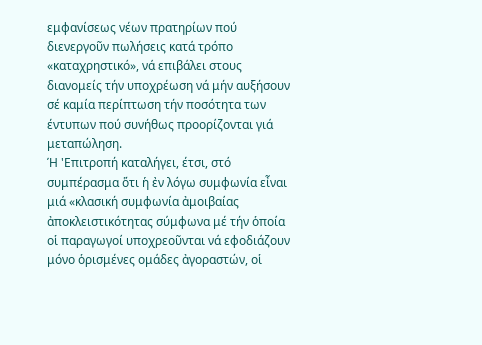εμφανίσεως νέων πρατηρίων πού διενεργοῦν πωλήσεις κατά τρόπο «καταχρηστικό», νά επιβάλει στους διανομείς τήν υποχρέωση νά μήν αυξήσουν σέ καμία περίπτωση τήν ποσότητα των έντυπων πού συνήθως προορίζονται γιά μεταπώληση.
Ή 'Επιτροπή καταλήγει, έτσι, στό συμπέρασμα ὅτι ἡ ἐν λόγω συμφωνία εἶναι μιά «κλασική συμφωνία ἀμοιβαίας ἀποκλειστικότητας σύμφωνα μέ τήν ὁποία οἱ παραγωγοί υποχρεοῦνται νά εφοδιάζουν μόνο ὁρισμένες ομάδες ἀγοραστών, οἱ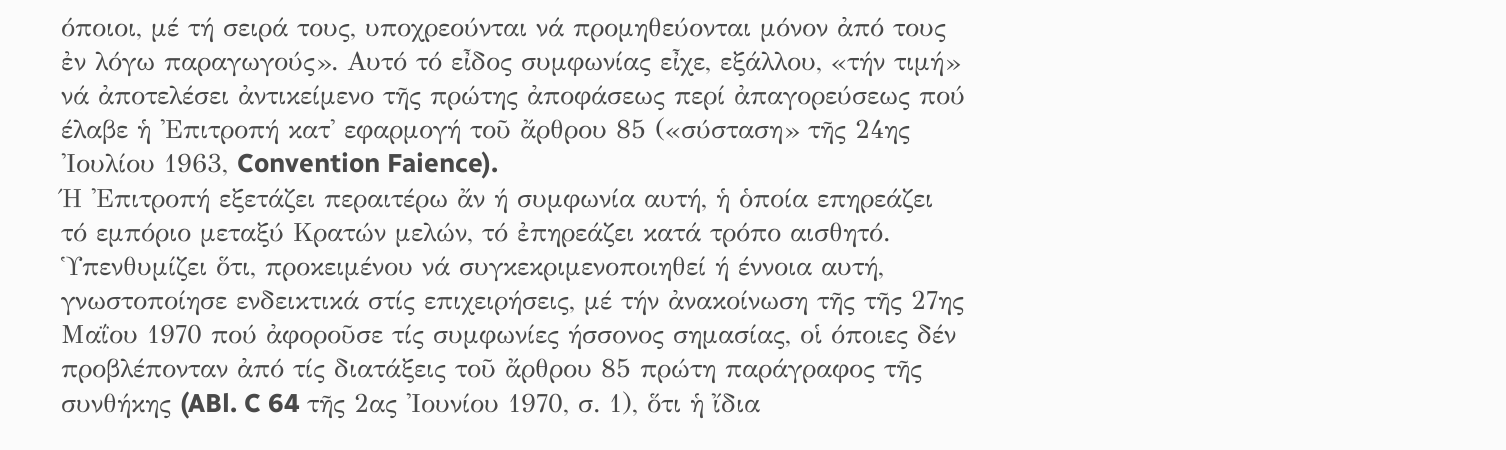όποιοι, μέ τή σειρά τους, υποχρεούνται νά προμηθεύονται μόνον ἀπό τους ἐν λόγω παραγωγούς». Αυτό τό εἶδος συμφωνίας εἶχε, εξάλλου, «τήν τιμή» νά ἀποτελέσει ἀντικείμενο τῆς πρώτης ἀποφάσεως περί ἀπαγορεύσεως πού έλαβε ἡ 'Επιτροπή κατ' εφαρμογή τοῦ ἄρθρου 85 («σύσταση» τῆς 24ης 'Ιουλίου 1963, Convention Faience).
Ή 'Επιτροπή εξετάζει περαιτέρω ἄν ή συμφωνία αυτή, ἡ ὁποία επηρεάζει τό εμπόριο μεταξύ Κρατών μελών, τό ἐπηρεάζει κατά τρόπο αισθητό. Ὑπενθυμίζει ὅτι, προκειμένου νά συγκεκριμενοποιηθεί ή έννοια αυτή, γνωστοποίησε ενδεικτικά στίς επιχειρήσεις, μέ τήν ἀνακοίνωση τῆς τῆς 27ης Μαΐου 1970 πού ἀφοροῦσε τίς συμφωνίες ήσσονος σημασίας, οἱ όποιες δέν προβλέπονταν ἀπό τίς διατάξεις τοῦ ἄρθρου 85 πρώτη παράγραφος τῆς συνθήκης (ABl. C 64 τῆς 2ας 'Ιουνίου 1970, σ. 1), ὅτι ἡ ἴδια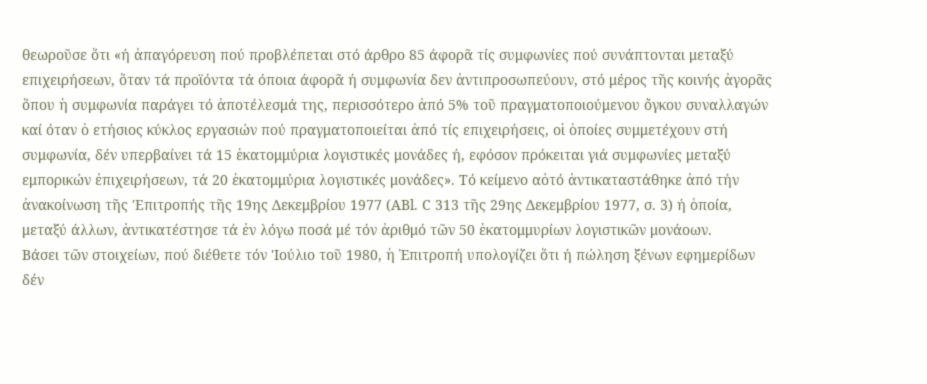θεωροῦσε ὅτι «ή ἀπαγόρευση πού προβλέπεται στό άρθρο 85 άφορᾶ τίς συμφωνίες πού συνάπτονται μεταξύ επιχειρήσεων, ὅταν τά προϊόντα τά όποια άφορᾶ ή συμφωνία δεν ἀντιπροσωπεύουν, στό μέρος τῆς κοινής ἀγορᾶς ὅπου ἡ συμφωνία παράγει τό ἀποτέλεσμά της, περισσότερο ἀπό 5% τοῦ πραγματοποιούμενου ὄγκου συναλλαγών καί όταν ὁ ετήσιος κύκλος εργασιών πού πραγματοποιείται ἀπό τίς επιχειρήσεις, οἱ ὁποίες συμμετέχουν στή συμφωνία, δέν υπερβαίνει τά 15 ἑκατομμύρια λογιστικές μονάδες ή, εφόσον πρόκειται γιά συμφωνίες μεταξύ εμπορικών ἐπιχειρήσεων, τά 20 ἑκατομμύρια λογιστικές μονάδες». Τό κείμενο αὀτό ἀντικαταστάθηκε ἀπό τήν ἀνακοίνωση τῆς 'Επιτροπής τῆς 19ης Δεκεμβρίου 1977 (ABl. C 313 τῆς 29ης Δεκεμβρίου 1977, σ. 3) ή ὁποία, μεταξύ άλλων, ἀντικατέστησε τά ἐν λόγω ποσά μέ τόν ἀριθμό τῶν 50 ἑκατομμυρίων λογιστικῶν μονάοων.
Βάσει τῶν στοιχείων, πού διέθετε τόν 'Ιούλιο τοῦ 1980, ἡ Ἐπιτροπή υπολογίζει ὅτι ή πώληση ξένων εφημερίδων δέν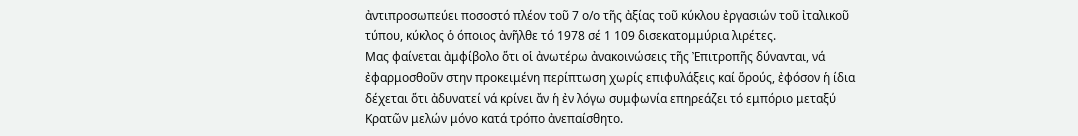ἀντιπροσωπεύει ποσοστό πλέον τοῦ 7 ο/ο τῆς ἀξίας τοῦ κύκλου ἐργασιών τοῦ ἰταλικοῦ τύπου, κύκλος ὁ όποιος ἀνῆλθε τό 1978 σέ 1 109 δισεκατομμύρια λιρέτες.
Μας φαίνεται ἀμφίβολο ὅτι οἱ ἀνωτέρω ἀνακοινώσεις τῆς Ἐπιτροπῆς δύνανται, νά ἐφαρμοσθοῦν στην προκειμένη περίπτωση χωρίς επιφυλάξεις καί ὅρούς, ἐφόσον ἡ ίδια δέχεται ὅτι ἀδυνατεί νά κρίνει ἄν ἡ ἐν λόγω συμφωνία επηρεάζει τό εμπόριο μεταξύ Κρατῶν μελών μόνο κατά τρόπο ἀνεπαίσθητο.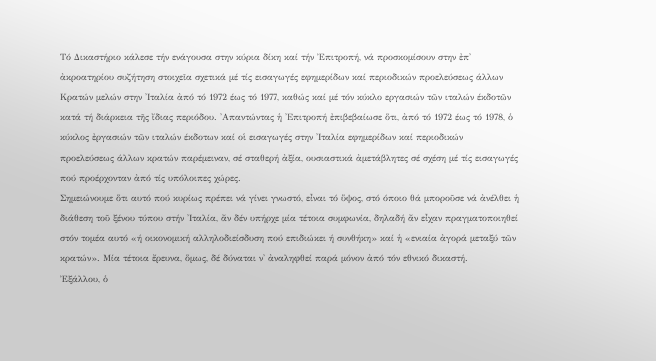Τό Δικαστήριο κάλεσε τήν ενάγουσα στην κύρια δίκη καί τήν Ἐπιτροπή, νά προσκομίσουν στην ἐπ' ἀκροατηρίου συζήτηση στοιχεῖα σχετικά μέ τίς εισαγωγές εφημερίδων καί περιοδικών προελεύσεως άλλων Κρατών μελών στην 'Ιταλία ἀπό τό 1972 έως τό 1977, καθώς καί μέ τόν κύκλο εργασιών τῶν ιταλών έκδοτῶν κατά τή διάρκεια τῆς ἴδιας περιόδου. 'Απαντώντας ἡ 'Επιτροπή ἐπιβεβαίωσε ὅτι, ἀπό τό 1972 έως τό 1978, ὁ κύκλος ἐργασιών τῶν ιταλών έκδοτων καί οἱ εισαγωγές στην 'Ιταλία εφημερίδων καί περιοδικών προελεύσεως άλλων κρατών παρέμειναν, σέ σταθερή ἀξία, ουσιαστικά ἀμετάβλητες σέ σχέση μέ τίς εισαγωγές πού προέρχονταν ἀπό τίς υπόλοιπες χώρες.
Σημειώνουμε ὅτι αυτό πού κυρίως πρέπει νά γίνει γνωστό, εἶναι τό ὕψος, στό όποιο θά μποροῦσε νά ἀνέλθει ἡ διάθεση τοῦ ξένου τύπου στήν 'Ιταλία, ἄν δέν υπήρχε μία τέτοια συμφωνία, δηλαδή ἄν εἶχαν πραγματοποιηθεί στόν τομέα αυτό «ή οικονομική αλληλοδιείσδυση πού επιδιώκει ή συνθήκη» καί ἡ «ενιαία ἀγορά μεταξύ τῶν κρατών». Μία τέτοια ἔρευνα, ὅμως, δέ δύναται ν' ἀναληφθεί παρά μόνον ἀπό τόν εθνικό δικαστή.
Ἐξάλλου, ὁ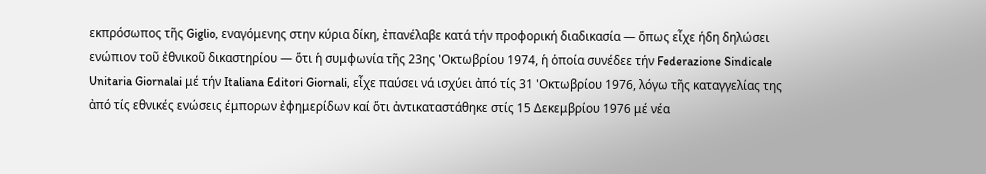εκπρόσωπος τῆς Giglio, εναγόμενης στην κύρια δίκη, ἐπανέλαβε κατά τήν προφορική διαδικασία — ὅπως εἶχε ήδη δηλώσει ενώπιον τοῦ ἐθνικοῦ δικαστηρίου — ὅτι ἡ συμφωνία τῆς 23ης 'Οκτωβρίου 1974, ἡ ὁποία συνέδεε τήν Federazione Sindicale Unitaria Giornalai μέ τήν Italiana Editori Giornali, εἶχε παύσει νά ισχύει ἀπό τίς 31 'Οκτωβρίου 1976, λόγω τῆς καταγγελίας της ἀπό τίς εθνικές ενώσεις έμπορων ἐφημερίδων καί ὅτι ἀντικαταστάθηκε στίς 15 Δεκεμβρίου 1976 μέ νέα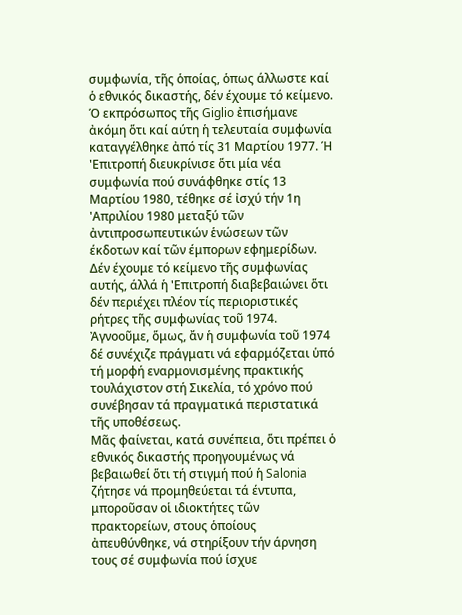συμφωνία, τῆς ὁποίας, ὁπως άλλωστε καί ὁ εθνικός δικαστής, δέν έχουμε τό κείμενο. Ό εκπρόσωπος τῆς Giglio ἐπισήμανε ἀκόμη ὅτι καί αύτη ἡ τελευταία συμφωνία καταγγέλθηκε ἀπό τίς 31 Μαρτίου 1977. Ή 'Επιτροπή διευκρίνισε ὅτι μία νέα συμφωνία πού συνάφθηκε στίς 13 Μαρτίου 1980, τέθηκε σέ ἰσχύ τήν 1η 'Απριλίου 1980 μεταξύ τῶν ἀντιπροσωπευτικών ἑνώσεων τῶν έκδοτων καί τῶν έμπορων εφημερίδων. Δέν έχουμε τό κείμενο τῆς συμφωνίας αυτής, άλλά ἡ 'Επιτροπή διαβεβαιώνει ὅτι δέν περιέχει πλέον τίς περιοριστικές ρήτρες τῆς συμφωνίας τοῦ 1974. Ἀγνοοῦμε, ὅμως, ἄν ἡ συμφωνία τοῦ 1974 δέ συνέχιζε πράγματι νά εφαρμόζεται ὑπό τή μορφή εναρμονισμένης πρακτικής τουλάχιστον στή Σικελία, τό χρόνο πού συνέβησαν τά πραγματικά περιστατικά τῆς υποθέσεως.
Μᾶς φαίνεται, κατά συνέπεια, ὅτι πρέπει ὁ εθνικός δικαστής προηγουμένως νά βεβαιωθεί ὅτι τή στιγμή πού ἡ Salonia ζήτησε νά προμηθεύεται τά έντυπα, μποροῦσαν οἱ ιδιοκτήτες τῶν πρακτορείων, στους ὁποίους ἀπευθύνθηκε, νά στηρίξουν τήν άρνηση τους σέ συμφωνία πού ίσχυε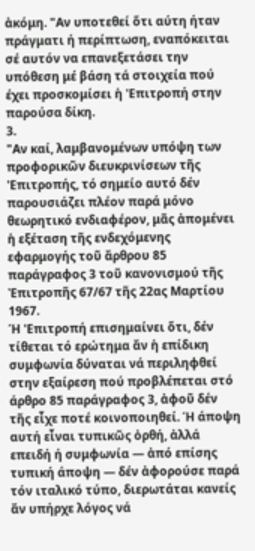ἀκόμη. "Αν υποτεθεί ὅτι αύτη ήταν πράγματι ή περίπτωση, εναπόκειται σέ αυτόν να επανεξετάσει την υπόθεση μέ βάση τά στοιχεία πού έχει προσκομίσει ἡ 'Επιτροπή στην παρούσα δίκη.
3.
"Αν καί, λαμβανομένων υπόψη των προφορικῶν διευκρινίσεων τῆς 'Επιτροπής, τό σημείο αυτό δέν παρουσιάζει πλέον παρά μόνο θεωρητικό ενδιαφέρον, μᾶς ἀπομένει ἡ εξέταση τῆς ενδεχόμενης εφαρμογής τοῦ ἄρθρου 85 παράγραφος 3 τοῦ κανονισμού τῆς Ἐπιτροπῆς 67/67 τῆς 22ας Μαρτίου 1967.
Ή 'Επιτροπή επισημαίνει ὅτι, δέν τίθεται τό ερώτημα ἄν ἡ επίδικη συμφωνία δύναται νά περιληφθεί στην εξαίρεση πού προβλέπεται στό άρθρο 85 παράγραφος 3, ἀφοῦ δέν τῆς εἶχε ποτέ κοινοποιηθεί. Ή άποψη αυτή εἶναι τυπικῶς ὀρθή, ἀλλά επειδή ή συμφωνία — ἀπό επίσης τυπική άποψη — δέν ἀφορούσε παρά τόν ιταλικό τύπο, διερωτάται κανείς ἄν υπήρχε λόγος νά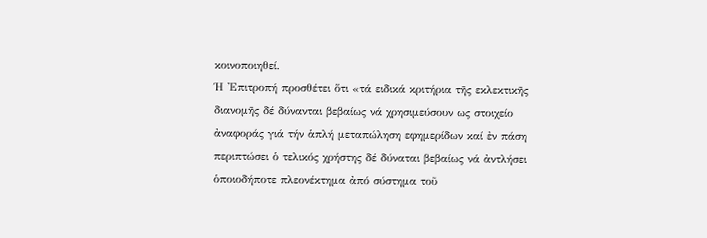κοινοποιηθεί.
Ή 'Επιτροπή προσθέτει ὅτι «τά ειδικά κριτήρια τῆς εκλεκτικῆς διανομῆς δέ δύνανται βεβαίως νά χρησιμεύσουν ως στοιχείο ἀναφοράς γιά τήν ἁπλή μεταπώληση εφημερίδων καί ἐν πάση περιπτώσει ὁ τελικός χρήστης δέ δύναται βεβαίως νά ἀντλήσει ὁποιοδήποτε πλεονέκτημα ἀπό σύστημα τοῦ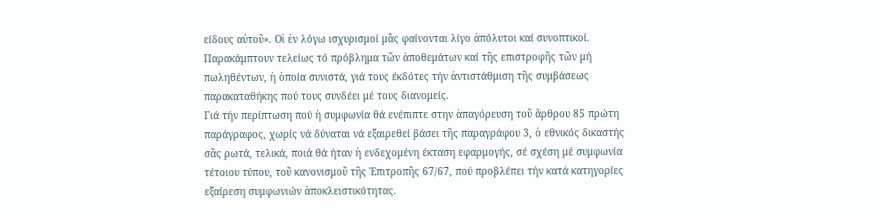είδους αὐτοῦ». Οἱ ἐν λόγω ισχυρισμοί μᾶς φαίνονται λίγο ἀπόλυτοι καί συνοπτικοί. Παρακάμπτουν τελείως τό πρόβλημα τῶν ἀποθεμάτων καί τῆς επιστροφῆς τῶν μή πωληθέντων, ἡ ὁποία συνιστά, γιά τους έκδότες τήν ἀντιστάθμιση τῆς συμβάσεως παρακαταθήκης πού τους συνδέει μέ τους διανομείς.
Γιά τήν περίπτωση πού ἡ συμφωνία θά ενέπιπτε στην ἀπαγόρευση τοῦ ἄρθρου 85 πρώτη παράγραφος, χωρίς νά δύναται νά εξαιρεθεί βάσει τῆς παραγράφου 3, ὁ εθνικός δικαστής σᾶς ρωτά, τελικά, ποιά θά ήταν ἡ ενδεχομένη έκταση εφαρμογής, σέ σχέση μέ συμφωνία τέτοιου τύπου, τοῦ κανονισμοῦ τῆς Ἐπιτροπῆς 67/67, πού προβλέπει τήν κατά κατηγορίες εξαίρεση συμφωνιών ἀποκλειστικότητας.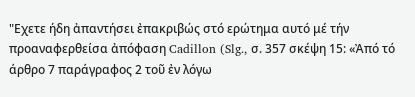"Εχετε ήδη ἀπαντήσει ἐπακριβώς στό ερώτημα αυτό μέ τήν προαναφερθείσα ἀπόφαση Cadillon (Slg., σ. 357 σκέψη 15: «Ἀπό τό άρθρο 7 παράγραφος 2 τοῦ ἐν λόγω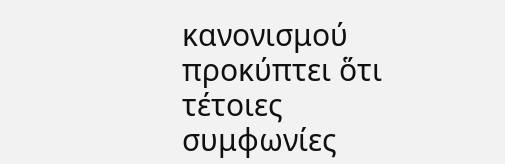κανονισμού προκύπτει ὅτι τέτοιες συμφωνίες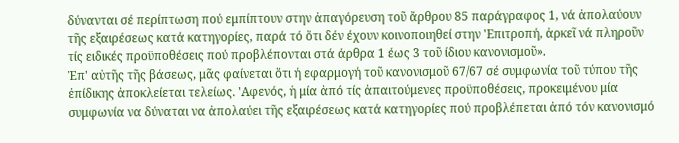δύνανται σέ περίπτωση πού εμπίπτουν στην ἀπαγόρευση τοῦ ἄρθρου 85 παράγραφος 1, νά ἀπολαύουν τῆς εξαιρέσεως κατά κατηγορίες, παρά τό ὅτι δέν έχουν κοινοποιηθεί στην 'Επιτροπή, ἀρκεῖ νά πληροῦν τίς ειδικές προϋποθέσεις πού προβλέπονται στά άρθρα 1 έως 3 τοῦ ίδιου κανονισμοῦ».
Ἐπ' αὐτῆς τῆς βάσεως, μᾶς φαίνεται ὅτι ή εφαρμογή τοῦ κανονισμοῦ 67/67 σέ συμφωνία τοῦ τύπου τῆς ἐπίδικης ἀποκλείεται τελείως. 'Αφενός, ἡ μία ἀπό τίς ἀπαιτούμενες προϋποθέσεις, προκειμένου μία συμφωνία να δύναται να ἀπολαύει τῆς εξαιρέσεως κατά κατηγορίες πού προβλέπεται ἀπό τόν κανονισμό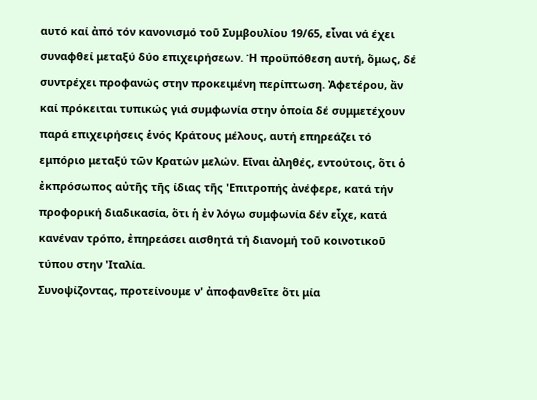αυτό καί ἀπό τόν κανονισμό τοῦ Συμβουλίου 19/65, εἶναι νά έχει συναφθεί μεταξύ δύο επιχειρήσεων. Ή προϋπόθεση αυτή, ὅμως, δέ συντρέχει προφανώς στην προκειμένη περίπτωση. Ἀφετέρου, ἄν καί πρόκειται τυπικώς γιά συμφωνία στην ὁποία δέ συμμετέχουν παρά επιχειρήσεις ἑνός Κράτους μέλους, αυτή επηρεάζει τό εμπόριο μεταξύ τῶν Κρατών μελών. Εῖναι ἀληθές, εντούτοις, ὅτι ὁ ἐκπρόσωπος αὐτῆς τῆς ίδιας τῆς 'Επιτροπής ἀνέφερε, κατά τήν προφορική διαδικασία, ὅτι ἡ ἐν λόγω συμφωνία δέν εἶχε, κατά κανέναν τρόπο, ἐπηρεάσει αισθητά τή διανομή τοῦ κοινοτικοῦ τύπου στην 'Ιταλία.
Συνοψίζοντας, προτείνουμε ν' ἀποφανθεῖτε ὅτι μία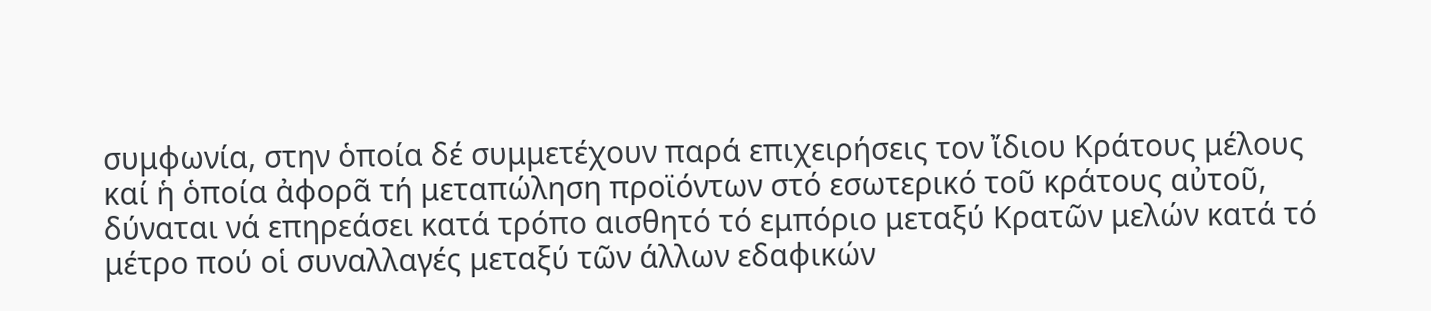συμφωνία, στην ὁποία δέ συμμετέχουν παρά επιχειρήσεις τον ἴδιου Κράτους μέλους καί ἡ ὁποία ἀφορᾶ τή μεταπώληση προϊόντων στό εσωτερικό τοῦ κράτους αὐτοῦ, δύναται νά επηρεάσει κατά τρόπο αισθητό τό εμπόριο μεταξύ Κρατῶν μελών κατά τό μέτρο πού οἱ συναλλαγές μεταξύ τῶν άλλων εδαφικών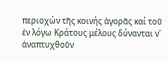περιοχών τῆς κοινής ἀγορᾶς καί τοῦ ἐν λόγω Κράτους μέλους δύνανται ν' ἀναπτυχθοῦν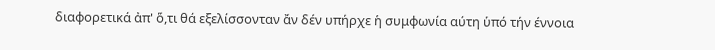διαφορετικά ἀπ' ὅ,τι θά εξελίσσονταν ἄν δέν υπήρχε ἡ συμφωνία αύτη ὑπό τήν έννοια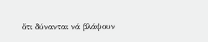ὅτι δύνανται νά βλάψουν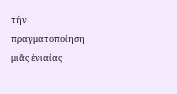τήν πραγματοποίηση μιᾶς ἑνιαίας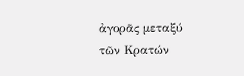ἀγορᾶς μεταξύ τῶν Κρατών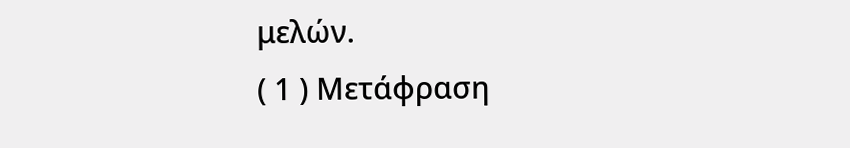μελών.
( 1 ) Μετάφραση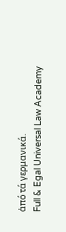ἀπό τά γερμανικά.
Full & Egal Universal Law Academy